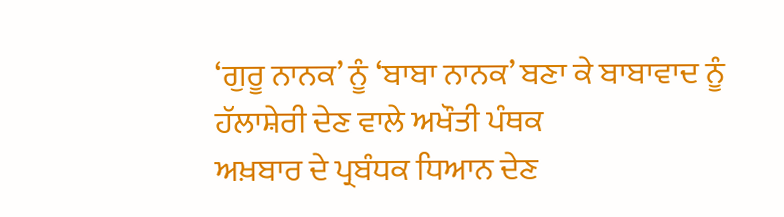‘ਗੁਰੂ ਨਾਨਕ’ ਨੂੰ ‘ਬਾਬਾ ਨਾਨਕ’ ਬਣਾ ਕੇ ਬਾਬਾਵਾਦ ਨੂੰ ਹੱਲਾਸ਼ੇਰੀ ਦੇਣ ਵਾਲੇ ਅਖੌਤੀ ਪੰਥਕ
ਅਖ਼ਬਾਰ ਦੇ ਪ੍ਰਬੰਧਕ ਧਿਆਨ ਦੇਣ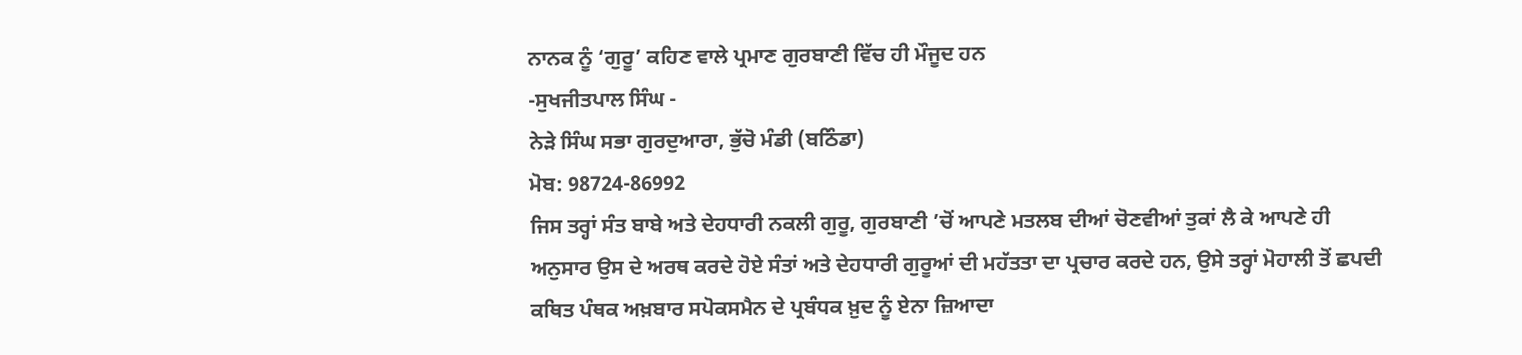ਨਾਨਕ ਨੂੰ ‘ਗੁਰੂ’ ਕਹਿਣ ਵਾਲੇ ਪ੍ਰਮਾਣ ਗੁਰਬਾਣੀ ਵਿੱਚ ਹੀ ਮੌਜੂਦ ਹਨ
-ਸੁਖਜੀਤਪਾਲ ਸਿੰਘ -
ਨੇੜੇ ਸਿੰਘ ਸਭਾ ਗੁਰਦੁਆਰਾ, ਭੁੱਚੋ ਮੰਡੀ (ਬਠਿੰਡਾ)
ਮੋਬ: 98724-86992
ਜਿਸ ਤਰ੍ਹਾਂ ਸੰਤ ਬਾਬੇ ਅਤੇ ਦੇਹਧਾਰੀ ਨਕਲੀ ਗੁਰੂ, ਗੁਰਬਾਣੀ ’ਚੋਂ ਆਪਣੇ ਮਤਲਬ ਦੀਆਂ ਚੋਣਵੀਆਂ ਤੁਕਾਂ ਲੈ ਕੇ ਆਪਣੇ ਹੀ ਅਨੁਸਾਰ ਉਸ ਦੇ ਅਰਥ ਕਰਦੇ ਹੋਏ ਸੰਤਾਂ ਅਤੇ ਦੇਹਧਾਰੀ ਗੁਰੂਆਂ ਦੀ ਮਹੱਤਤਾ ਦਾ ਪ੍ਰਚਾਰ ਕਰਦੇ ਹਨ, ਉਸੇ ਤਰ੍ਹਾਂ ਮੋਹਾਲੀ ਤੋਂ ਛਪਦੀ ਕਥਿਤ ਪੰਥਕ ਅਖ਼ਬਾਰ ਸਪੋਕਸਮੈਨ ਦੇ ਪ੍ਰਬੰਧਕ ਖ਼ੁਦ ਨੂੰ ਏਨਾ ਜ਼ਿਆਦਾ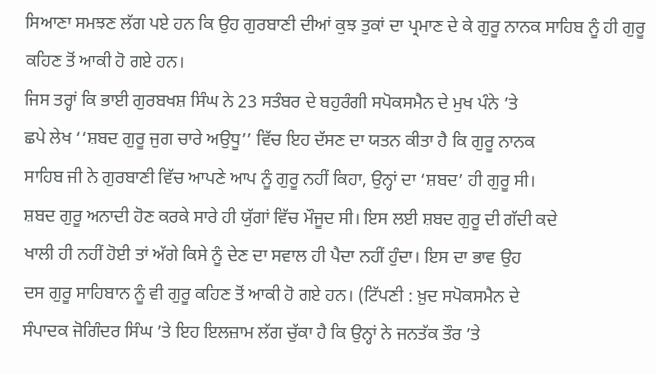ਸਿਆਣਾ ਸਮਝਣ ਲੱਗ ਪਏ ਹਨ ਕਿ ਉਹ ਗੁਰਬਾਣੀ ਦੀਆਂ ਕੁਝ ਤੁਕਾਂ ਦਾ ਪ੍ਰਮਾਣ ਦੇ ਕੇ ਗੁਰੂ ਨਾਨਕ ਸਾਹਿਬ ਨੂੰ ਹੀ ਗੁਰੂ ਕਹਿਣ ਤੋਂ ਆਕੀ ਹੋ ਗਏ ਹਨ।
ਜਿਸ ਤਰ੍ਹਾਂ ਕਿ ਭਾਈ ਗੁਰਬਖਸ਼ ਸਿੰਘ ਨੇ 23 ਸਤੰਬਰ ਦੇ ਬਹੁਰੰਗੀ ਸਪੋਕਸਮੈਨ ਦੇ ਮੁਖ ਪੰਨੇ ’ਤੇ
ਛਪੇ ਲੇਖ ‘‘ਸ਼ਬਦ ਗੁਰੂ ਜੁਗ ਚਾਰੇ ਅਉਧੂ’’ ਵਿੱਚ ਇਹ ਦੱਸਣ ਦਾ ਯਤਨ ਕੀਤਾ ਹੈ ਕਿ ਗੁਰੂ ਨਾਨਕ
ਸਾਹਿਬ ਜੀ ਨੇ ਗੁਰਬਾਣੀ ਵਿੱਚ ਆਪਣੇ ਆਪ ਨੂੰ ਗੁਰੂ ਨਹੀਂ ਕਿਹਾ, ਉਨ੍ਹਾਂ ਦਾ ‘ਸ਼ਬਦ’ ਹੀ ਗੁਰੂ ਸੀ।
ਸ਼ਬਦ ਗੁਰੂ ਅਨਾਦੀ ਹੋਣ ਕਰਕੇ ਸਾਰੇ ਹੀ ਯੁੱਗਾਂ ਵਿੱਚ ਮੌਜੂਦ ਸੀ। ਇਸ ਲਈ ਸ਼ਬਦ ਗੁਰੂ ਦੀ ਗੱਦੀ ਕਦੇ
ਖਾਲੀ ਹੀ ਨਹੀਂ ਹੋਈ ਤਾਂ ਅੱਗੇ ਕਿਸੇ ਨੂੰ ਦੇਣ ਦਾ ਸਵਾਲ ਹੀ ਪੈਦਾ ਨਹੀਂ ਹੁੰਦਾ। ਇਸ ਦਾ ਭਾਵ ਉਹ
ਦਸ ਗੁਰੂ ਸਾਹਿਬਾਨ ਨੂੰ ਵੀ ਗੁਰੂ ਕਹਿਣ ਤੋਂ ਆਕੀ ਹੋ ਗਏ ਹਨ। (ਟਿੱਪਣੀ : ਖ਼ੁਦ ਸਪੋਕਸਮੈਨ ਦੇ
ਸੰਪਾਦਕ ਜੋਗਿੰਦਰ ਸਿੰਘ ’ਤੇ ਇਹ ਇਲਜ਼ਾਮ ਲੱਗ ਚੁੱਕਾ ਹੈ ਕਿ ਉਨ੍ਹਾਂ ਨੇ ਜਨਤੱਕ ਤੌਰ ’ਤੇ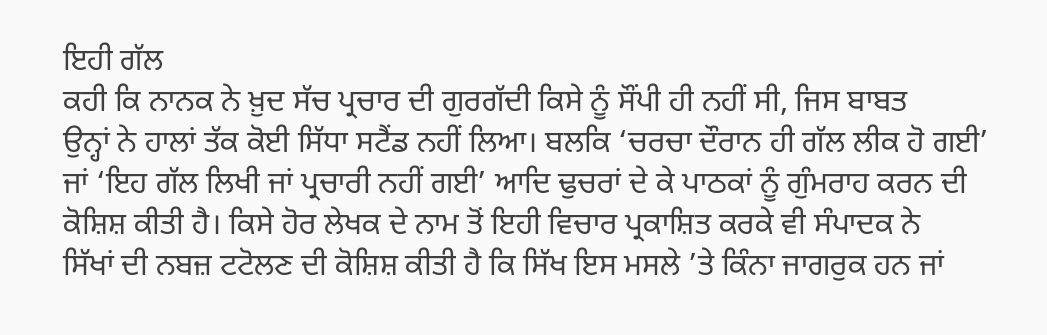ਇਹੀ ਗੱਲ
ਕਹੀ ਕਿ ਨਾਨਕ ਨੇ ਖ਼ੁਦ ਸੱਚ ਪ੍ਰਚਾਰ ਦੀ ਗੁਰਗੱਦੀ ਕਿਸੇ ਨੂੰ ਸੌਂਪੀ ਹੀ ਨਹੀਂ ਸੀ, ਜਿਸ ਬਾਬਤ
ਉਨ੍ਹਾਂ ਨੇ ਹਾਲਾਂ ਤੱਕ ਕੋਈ ਸਿੱਧਾ ਸਟੈਂਡ ਨਹੀਂ ਲਿਆ। ਬਲਕਿ ‘ਚਰਚਾ ਦੌਰਾਨ ਹੀ ਗੱਲ ਲੀਕ ਹੋ ਗਈ’
ਜਾਂ ‘ਇਹ ਗੱਲ ਲਿਖੀ ਜਾਂ ਪ੍ਰਚਾਰੀ ਨਹੀਂ ਗਈ’ ਆਦਿ ਢੁਚਰਾਂ ਦੇ ਕੇ ਪਾਠਕਾਂ ਨੂੰ ਗੁੰਮਰਾਹ ਕਰਨ ਦੀ
ਕੋਸ਼ਿਸ਼ ਕੀਤੀ ਹੈ। ਕਿਸੇ ਹੋਰ ਲੇਖਕ ਦੇ ਨਾਮ ਤੋਂ ਇਹੀ ਵਿਚਾਰ ਪ੍ਰਕਾਸ਼ਿਤ ਕਰਕੇ ਵੀ ਸੰਪਾਦਕ ਨੇ
ਸਿੱਖਾਂ ਦੀ ਨਬਜ਼ ਟਟੋਲਣ ਦੀ ਕੋਸ਼ਿਸ਼ ਕੀਤੀ ਹੈ ਕਿ ਸਿੱਖ ਇਸ ਮਸਲੇ ’ਤੇ ਕਿੰਨਾ ਜਾਗਰੁਕ ਹਨ ਜਾਂ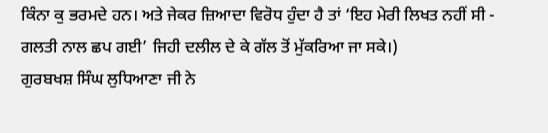ਕਿੰਨਾ ਕੁ ਭਰਮਦੇ ਹਨ। ਅਤੇ ਜੇਕਰ ਜ਼ਿਆਦਾ ਵਿਰੋਧ ਹੁੰਦਾ ਹੈ ਤਾਂ ‘ਇਹ ਮੇਰੀ ਲਿਖਤ ਨਹੀਂ ਸੀ -
ਗਲਤੀ ਨਾਲ ਛਪ ਗਈ’ ਜਿਹੀ ਦਲੀਲ ਦੇ ਕੇ ਗੱਲ ਤੋਂ ਮੁੱਕਰਿਆ ਜਾ ਸਕੇ।)
ਗੁਰਬਖਸ਼ ਸਿੰਘ ਲੁਧਿਆਣਾ ਜੀ ਨੇ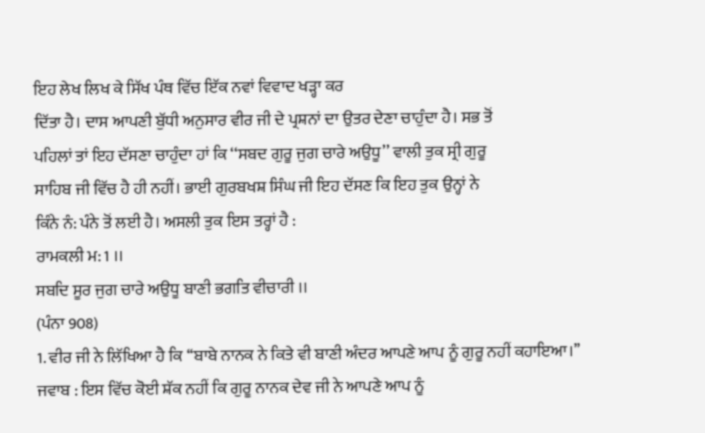ਇਹ ਲੇਖ ਲਿਖ ਕੇ ਸਿੱਖ ਪੰਥ ਵਿੱਚ ਇੱਕ ਨਵਾਂ ਵਿਵਾਦ ਖੜ੍ਹਾ ਕਰ
ਦਿੱਤਾ ਹੈ। ਦਾਸ ਆਪਣੀ ਬੁੱਧੀ ਅਨੁਸਾਰ ਵੀਰ ਜੀ ਦੇ ਪ੍ਰਸ਼ਨਾਂ ਦਾ ਉਤਰ ਦੇਣਾ ਚਾਹੁੰਦਾ ਹੈ। ਸਭ ਤੋਂ
ਪਹਿਲਾਂ ਤਾਂ ਇਹ ਦੱਸਣਾ ਚਾਹੁੰਦਾ ਹਾਂ ਕਿ ‘‘ਸਬਦ ਗੁਰੂ ਜੁਗ ਚਾਰੇ ਅਉਧੂ’’ ਵਾਲੀ ਤੁਕ ਸ੍ਰੀ ਗੁਰੂ
ਸਾਹਿਬ ਜੀ ਵਿੱਚ ਹੈ ਹੀ ਨਹੀਂ। ਭਾਈ ਗੁਰਬਖਸ਼ ਸਿੰਘ ਜੀ ਇਹ ਦੱਸਣ ਕਿ ਇਹ ਤੁਕ ਉਨ੍ਹਾਂ ਨੇ
ਕਿੰਨੇ ਨੰ: ਪੰਨੇ ਤੋਂ ਲਈ ਹੈ। ਅਸਲੀ ਤੁਕ ਇਸ ਤਰ੍ਹਾਂ ਹੈ :
ਰਾਮਕਲੀ ਮ: 1 ।।
ਸਬਦਿ ਸੂਰ ਜੁਗ ਚਾਰੇ ਅਉਧੂ ਬਾਣੀ ਭਗਤਿ ਵੀਚਾਰੀ ।।
(ਪੰਨਾ 908)
1. ਵੀਰ ਜੀ ਨੇ ਲਿੱਖਿਆ ਹੈ ਕਿ ‘‘ਬਾਬੇ ਨਾਨਕ ਨੇ ਕਿਤੇ ਵੀ ਬਾਣੀ ਅੰਦਰ ਆਪਣੇ ਆਪ ਨੂੰ ਗੁਰੂ ਨਹੀਂ ਕਹਾਇਆ।’’
ਜਵਾਬ : ਇਸ ਵਿੱਚ ਕੋਈ ਸ਼ੱਕ ਨਹੀਂ ਕਿ ਗੁਰੂ ਨਾਨਕ ਦੇਵ ਜੀ ਨੇ ਆਪਣੇ ਆਪ ਨੂੰ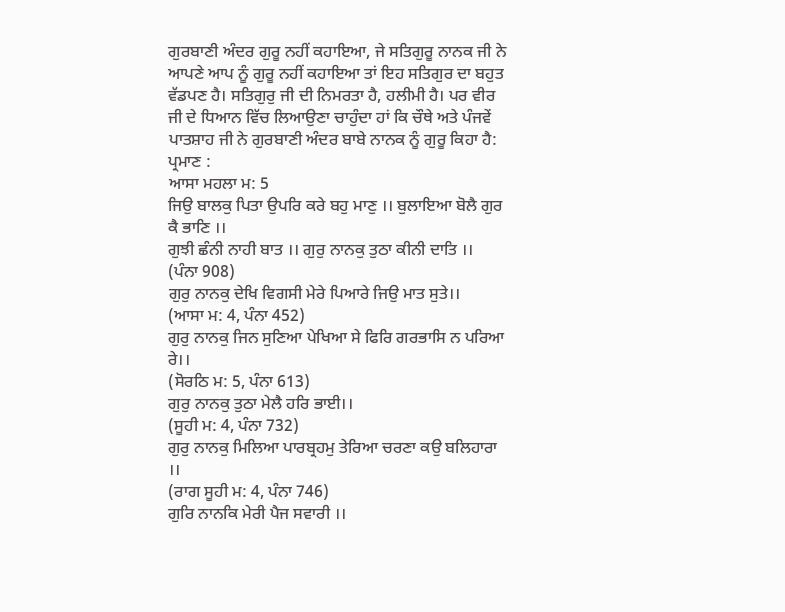ਗੁਰਬਾਣੀ ਅੰਦਰ ਗੁਰੂ ਨਹੀਂ ਕਹਾਇਆ, ਜੇ ਸਤਿਗੁਰੂ ਨਾਨਕ ਜੀ ਨੇ ਆਪਣੇ ਆਪ ਨੂੰ ਗੁਰੂ ਨਹੀਂ ਕਹਾਇਆ ਤਾਂ ਇਹ ਸਤਿਗੁਰ ਦਾ ਬਹੁਤ ਵੱਡਪਣ ਹੈ। ਸਤਿਗੁਰੁ ਜੀ ਦੀ ਨਿਮਰਤਾ ਹੈ, ਹਲੀਮੀ ਹੈ। ਪਰ ਵੀਰ ਜੀ ਦੇ ਧਿਆਨ ਵਿੱਚ ਲਿਆਉਣਾ ਚਾਹੁੰਦਾ ਹਾਂ ਕਿ ਚੌਥੇ ਅਤੇ ਪੰਜਵੇਂ ਪਾਤਸ਼ਾਹ ਜੀ ਨੇ ਗੁਰਬਾਣੀ ਅੰਦਰ ਬਾਬੇ ਨਾਨਕ ਨੂੰ ਗੁਰੂ ਕਿਹਾ ਹੈ: ਪ੍ਰਮਾਣ :
ਆਸਾ ਮਹਲਾ ਮ: 5
ਜਿਉ ਬਾਲਕੁ ਪਿਤਾ ਉਪਰਿ ਕਰੇ ਬਹੁ ਮਾਣੁ ।। ਬੁਲਾਇਆ ਬੋਲੈ ਗੁਰ ਕੈ ਭਾਣਿ ।।
ਗੁਝੀ ਛੰਨੀ ਨਾਹੀ ਬਾਤ ।। ਗੁਰੁ ਨਾਨਕੁ ਤੁਠਾ ਕੀਨੀ ਦਾਤਿ ।।
(ਪੰਨਾ 908)
ਗੁਰੁ ਨਾਨਕੁ ਦੇਖਿ ਵਿਗਸੀ ਮੇਰੇ ਪਿਆਰੇ ਜਿਉ ਮਾਤ ਸੁਤੇ।।
(ਆਸਾ ਮ: 4, ਪੰਨਾ 452)
ਗੁਰੁ ਨਾਨਕੁ ਜਿਨ ਸੁਣਿਆ ਪੇਖਿਆ ਸੇ ਫਿਰਿ ਗਰਭਾਸਿ ਨ ਪਰਿਆ ਰੇ।।
(ਸੋਰਠਿ ਮ: 5, ਪੰਨਾ 613)
ਗੁਰੁ ਨਾਨਕੁ ਤੁਠਾ ਮੇਲੈ ਹਰਿ ਭਾਈ।।
(ਸੂਹੀ ਮ: 4, ਪੰਨਾ 732)
ਗੁਰੁ ਨਾਨਕੁ ਮਿਲਿਆ ਪਾਰਬ੍ਰਹਮੁ ਤੇਰਿਆ ਚਰਣਾ ਕਉ ਬਲਿਹਾਰਾ ।।
(ਰਾਗ ਸੂਹੀ ਮ: 4, ਪੰਨਾ 746)
ਗੁਰਿ ਨਾਨਕਿ ਮੇਰੀ ਪੈਜ ਸਵਾਰੀ ।।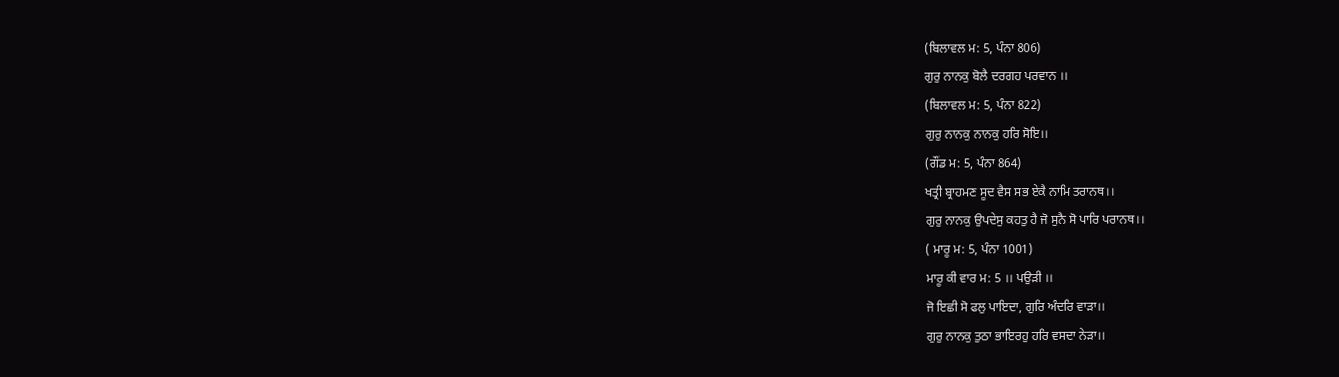(ਬਿਲਾਵਲ ਮ: 5, ਪੰਨਾ 806)
ਗੁਰੁ ਨਾਨਕੁ ਬੋਲੈ ਦਰਗਹ ਪਰਵਾਨ ।।
(ਬਿਲਾਵਲ ਮ: 5, ਪੰਨਾ 822)
ਗੁਰੁ ਨਾਨਕੁ ਨਾਨਕੁ ਹਰਿ ਸੋਇ।।
(ਗੌਂਡ ਮ: 5, ਪੰਨਾ 864)
ਖਤ੍ਰੀ ਬ੍ਰਾਹਮਣ ਸੂਦ ਵੈਸ ਸਭ ਏਕੈ ਨਾਮਿ ਤਰਾਨਥ।।
ਗੁਰੁ ਨਾਨਕੁ ਉਪਦੇਸੁ ਕਹਤੁ ਹੈ ਜੋ ਸੁਨੈ ਸੋ ਪਾਰਿ ਪਰਾਨਥ।।
( ਮਾਰੂ ਮ: 5, ਪੰਨਾ 1001)
ਮਾਰੂ ਕੀ ਵਾਰ ਮ: 5 ।। ਪਉੜੀ ।।
ਜੋ ਇਛੀ ਸੋ ਫਲੁ ਪਾਇਦਾ, ਗੁਰਿ ਅੰਦਰਿ ਵਾੜਾ।।
ਗੁਰੁ ਨਾਨਕੁ ਤੁਠਾ ਭਾਇਰਹੁ ਹਰਿ ਵਸਦਾ ਨੇੜਾ।।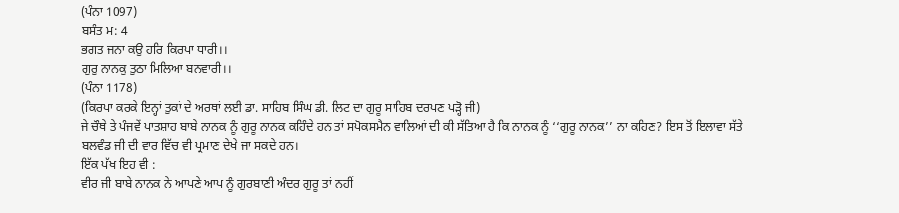(ਪੰਨਾ 1097)
ਬਸੰਤ ਮ: 4
ਭਗਤ ਜਨਾ ਕਉ ਹਰਿ ਕਿਰਪਾ ਧਾਰੀ।।
ਗੁਰੁ ਨਾਨਕੁ ਤੁਠਾ ਮਿਲਿਆ ਬਨਵਾਰੀ।।
(ਪੰਨਾ 1178)
(ਕਿਰਪਾ ਕਰਕੇ ਇਨ੍ਹਾਂ ਤੁਕਾਂ ਦੇ ਅਰਥਾਂ ਲਈ ਡਾ. ਸਾਹਿਬ ਸਿੰਘ ਡੀ. ਲਿਟ ਦਾ ਗੁਰੂ ਸਾਹਿਬ ਦਰਪਣ ਪੜ੍ਹੋ ਜੀ)
ਜੇ ਚੌਥੇ ਤੇ ਪੰਜਵੇਂ ਪਾਤਸ਼ਾਹ ਬਾਬੇ ਨਾਨਕ ਨੂੰ ਗੁਰੂ ਨਾਨਕ ਕਹਿੰਦੇ ਹਨ ਤਾਂ ਸਪੋਕਸਮੈਨ ਵਾਲਿਆਂ ਦੀ ਕੀ ਸੱਤਿਆ ਹੈ ਕਿ ਨਾਨਕ ਨੂੰ ‘‘ਗੁਰੂ ਨਾਨਕ’’ ਨਾ ਕਹਿਣ? ਇਸ ਤੋਂ ਇਲਾਵਾ ਸੱਤੇ ਬਲਵੰਡ ਜੀ ਦੀ ਵਾਰ ਵਿੱਚ ਵੀ ਪ੍ਰਮਾਣ ਦੇਖੇ ਜਾ ਸਕਦੇ ਹਨ।
ਇੱਕ ਪੱਖ ਇਹ ਵੀ :
ਵੀਰ ਜੀ ਬਾਬੇ ਨਾਨਕ ਨੇ ਆਪਣੇ ਆਪ ਨੂੰ ਗੁਰਬਾਣੀ ਅੰਦਰ ਗੁਰੂ ਤਾਂ ਨਹੀਂ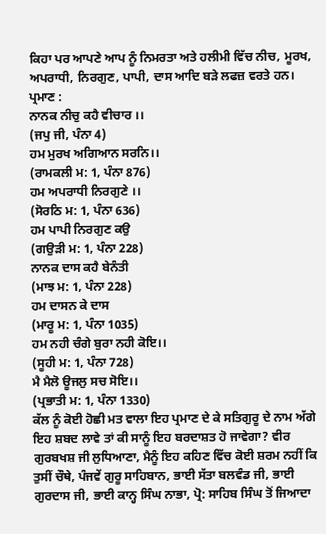ਕਿਹਾ ਪਰ ਆਪਣੇ ਆਪ ਨੂੰ ਨਿਮਰਤਾ ਅਤੇ ਹਲੀਮੀ ਵਿੱਚ ਨੀਚ, ਮੂਰਖ, ਅਪਰਾਧੀ, ਨਿਰਗੁਣ, ਪਾਪੀ, ਦਾਸ ਆਦਿ ਬੜੇ ਲਫਜ਼ ਵਰਤੇ ਹਨ। ਪ੍ਰਮਾਣ :
ਨਾਨਕ ਨੀਚੁ ਕਹੈ ਵੀਚਾਰ ।।
(ਜਪੁ ਜੀ, ਪੰਨਾ 4)
ਹਮ ਮੁਰਖ ਅਗਿਆਨ ਸਰਨਿ।।
(ਰਾਮਕਲੀ ਮ: 1, ਪੰਨਾ 876)
ਹਮ ਅਪਰਾਧੀ ਨਿਰਗੁਣੇ ।।
(ਸੋਰਠਿ ਮ: 1, ਪੰਨਾ 636)
ਹਮ ਪਾਪੀ ਨਿਰਗੁਣ ਕਉ
(ਗਉੜੀ ਮ: 1, ਪੰਨਾ 228)
ਨਾਨਕ ਦਾਸ ਕਹੈ ਬੇਨੰਤੀ
(ਮਾਝ ਮ: 1, ਪੰਨਾ 228)
ਹਮ ਦਾਸਨ ਕੇ ਦਾਸ
(ਮਾਰੂ ਮ: 1, ਪੰਨਾ 1035)
ਹਮ ਨਹੀ ਚੰਗੇ ਬੁਰਾ ਨਹੀ ਕੋਇ।।
(ਸੂਹੀ ਮ: 1, ਪੰਨਾ 728)
ਮੈ ਮੈਲੋ ਊਜਲੁ ਸਚ ਸੋਇ।।
(ਪ੍ਰਭਾਤੀ ਮ: 1, ਪੰਨਾ 1330)
ਕੱਲ ਨੂੰ ਕੋਈ ਹੋਛੀ ਮਤ ਵਾਲਾ ਇਹ ਪ੍ਰਮਾਣ ਦੇ ਕੇ ਸਤਿਗੁਰੂ ਦੇ ਨਾਮ ਅੱਗੇ ਇਹ ਸ਼ਬਦ ਲਾਵੇ ਤਾਂ ਕੀ ਸਾਨੂੰ ਇਹ ਬਰਦਾਸ਼ਤ ਹੋ ਜਾਵੇਗਾ? ਵੀਰ ਗੁਰਬਖਸ਼ ਜੀ ਲੁਧਿਆਣਾ, ਮੈਨੂੰ ਇਹ ਕਹਿਣ ਵਿੱਚ ਕੋਈ ਸ਼ਰਮ ਨਹੀਂ ਕਿ ਤੁਸੀਂ ਚੌਥੇ, ਪੰਜਵੇਂ ਗੁਰੂ ਸਾਹਿਬਾਨ, ਭਾਈ ਸੱਤਾ ਬਲਵੰਡ ਜੀ, ਭਾਈ ਗੁਰਦਾਸ ਜੀ, ਭਾਈ ਕਾਨ੍ਹ ਸਿੰਘ ਨਾਭਾ, ਪ੍ਰੋ: ਸਾਹਿਬ ਸਿੰਘ ਤੋਂ ਜਿਆਦਾ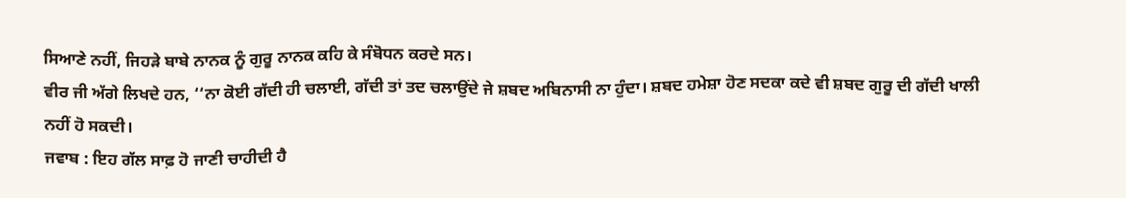ਸਿਆਣੇ ਨਹੀਂ, ਜਿਹੜੇ ਬਾਬੇ ਨਾਨਕ ਨੂੰ ਗੁਰੂ ਨਾਨਕ ਕਹਿ ਕੇ ਸੰਬੋਧਨ ਕਰਦੇ ਸਨ।
ਵੀਰ ਜੀ ਅੱਗੇ ਲਿਖਦੇ ਹਨ, ‘‘ਨਾ ਕੋਈ ਗੱਦੀ ਹੀ ਚਲਾਈ, ਗੱਦੀ ਤਾਂ ਤਦ ਚਲਾਉਂਦੇ ਜੇ ਸ਼ਬਦ ਅਬਿਨਾਸੀ ਨਾ ਹੁੰਦਾ। ਸ਼ਬਦ ਹਮੇਸ਼ਾ ਹੋਣ ਸਦਕਾ ਕਦੇ ਵੀ ਸ਼ਬਦ ਗੁਰੂ ਦੀ ਗੱਦੀ ਖਾਲੀ ਨਹੀਂ ਹੋ ਸਕਦੀ।
ਜਵਾਬ : ਇਹ ਗੱਲ ਸਾਫ਼ ਹੋ ਜਾਣੀ ਚਾਹੀਦੀ ਹੈ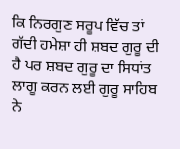ਕਿ ਨਿਰਗੁਣ ਸਰੂਪ ਵਿੱਚ ਤਾਂ ਗੱਦੀ ਹਮੇਸ਼ਾ ਹੀ ਸ਼ਬਦ ਗੁਰੂ ਦੀ ਹੈ ਪਰ ਸ਼ਬਦ ਗੁਰੂ ਦਾ ਸਿਧਾਂਤ ਲਾਗੂ ਕਰਨ ਲਈ ਗੁਰੂ ਸਾਹਿਬ ਨੇ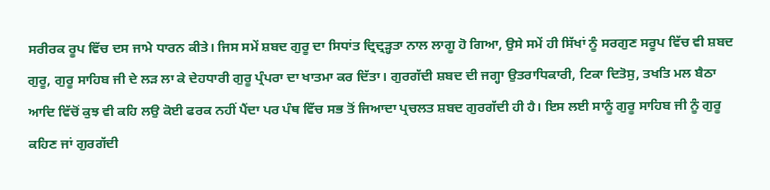ਸਰੀਰਕ ਰੂਪ ਵਿੱਚ ਦਸ ਜਾਮੇ ਧਾਰਨ ਕੀਤੇ। ਜਿਸ ਸਮੇਂ ਸ਼ਬਦ ਗੁਰੂ ਦਾ ਸਿਧਾਂਤ ਦ੍ਰਿਦ੍ਰੜ੍ਹਤਾ ਨਾਲ ਲਾਗੂ ਹੋ ਗਿਆ, ਉਸੇ ਸਮੇਂ ਹੀ ਸਿੱਖਾਂ ਨੂੰ ਸਰਗੁਣ ਸਰੂਪ ਵਿੱਚ ਵੀ ਸ਼ਬਦ ਗੁਰੂ, ਗੁਰੂ ਸਾਹਿਬ ਜੀ ਦੇ ਲੜ ਲਾ ਕੇ ਦੇਹਧਾਰੀ ਗੁਰੂ ਪ੍ਰੰਪਰਾ ਦਾ ਖਾਤਮਾ ਕਰ ਦਿੱਤਾ। ਗੁਰਗੱਦੀ ਸ਼ਬਦ ਦੀ ਜਗ੍ਹਾ ਉਤਰਾਧਿਕਾਰੀ, ਟਿਕਾ ਦਿਤੋਸੁ, ਤਖਤਿ ਮਲ ਬੈਠਾ ਆਦਿ ਵਿੱਚੋਂ ਕੁਝ ਵੀ ਕਹਿ ਲਉ ਕੋਈ ਫਰਕ ਨਹੀਂ ਪੈਂਦਾ ਪਰ ਪੰਥ ਵਿੱਚ ਸਭ ਤੋਂ ਜਿਆਦਾ ਪ੍ਰਚਲਤ ਸ਼ਬਦ ਗੁਰਗੱਦੀ ਹੀ ਹੈ। ਇਸ ਲਈ ਸਾਨੂੰ ਗੁਰੂ ਸਾਹਿਬ ਜੀ ਨੂੰ ਗੁਰੂ ਕਹਿਣ ਜਾਂ ਗੁਰਗੱਦੀ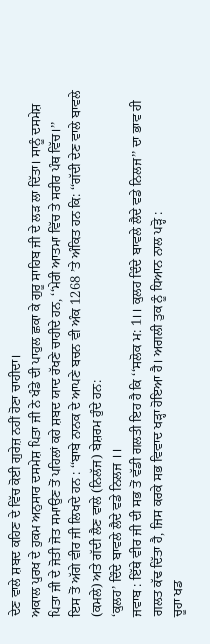ਦੇਣ ਵਾਲੇ ਸ਼ਬਦ ਕਹਿਣ ਦੇ ਵਿੱਚ ਕੋਈ ਗੁਰੇਜ਼ ਨਹੀਂ ਹੋਣਾ ਚਾਹੀਦਾ।
ਅਕਾਲ ਪੁਰਖ ਦੇ ਹੁਕਮ ਅਨੁਸਾਰ ਦਸਮੇਸ਼ ਪਿਤਾ ਜੀ ਨੇ ਖੰਡੇ ਦੀ ਪਾਹੁਲ ਛਕਾ ਕੇ ਗੁਰੂ ਸਾਹਿਬ ਜੀ ਦੇ ਲੜ ਲਾ ਦਿੱਤਾ। ਸਾਨੂੰ ਦਸਮੇਸ਼ ਪਿਤਾ ਜੀ ਦੇ ਜੋਤੀ ਜੋਤ ਸਮਾਉਣ ਤੋਂ ਪਹਿਲਾਂ ਕਹੇ ਸ਼ਬਦ ਯਾਦ ਰੱਖਣੇ ਚਾਹੀਦੇ ਹਨ, ‘‘ਮੇਰੀ ਆਤਮਾ ਵਿੱਚ ਤੇ ਸਰੀਰ ਪੰਥ ਵਿੱਚ।’’
ਇਸ ਤੋਂ ਅੱਗੇ ਵੀਰ ਜੀ ਲਿਖਦੇ ਹਨ : ‘‘ਬਾਬੇ ਨਾਨਕ ਦੇ ਆਪਣੇ ਬਚਨ ਵੀ ਅੰਕ 1268 ’ਤੇ ਅੰਕਿਤ ਹਨ ਕਿ: ‘‘ਗੱਦੀ ਦੇਣ ਵਾਲੇ ਬਾਵਲੇ (ਕਮਲੇ) ਅਤੇ ਗੱਦੀ ਲੈਣ ਵਾਲੇ (ਨਿਲੱਜ) ਬੇਸ਼ਰਮ ਹੁੰਦੇ ਹਨ:
‘ਕੁਲਹ’ ਦਿੰਦੇ ਬਾਵਲੇ ਲੈਦੇ ਵਡੇ ਨਿਲਜ ।।
ਜਵਾਬ : ਇੱਥੇ ਵੀਰ ਜੀ ਦੀ ਸਭ ਤੋਂ ਵੱਡੀ ਗਲਤੀ ਇਹ ਹੈ ਕਿ ‘‘ਸਲੋਕ ਮ: 1।। ਕੁਲਹ ਦਿੰਦੇ ਬਾਵਲੇ ਲੈਦੇ ਵਡੇ ਨਿਲਜ’’ ਦਾ ਭਾਵ ਹੀ ਗਲਤ ਕੱਢ ਦਿੱਤਾ ਹੈ, ਜਿਸ ਕਰਕੇ ਸਭ ਵਿਵਾਦ ਖੜ੍ਹਾ ਹੋਇਆ ਹੈ। ਅਗਲੀ ਤੁਕ ਨੂੰ ਧਿਆਨ ਨਾਲ ਪੜ੍ਹੋ :
ਚੂਹਾ ਖਡ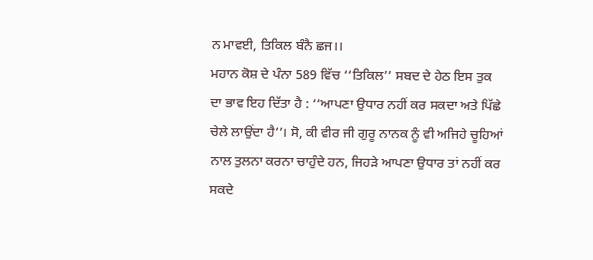ਨ ਮਾਵਈ, ਤਿਕਿਲ ਬੰਨੈ ਛਜ।।
ਮਹਾਨ ਕੋਸ਼ ਦੇ ਪੰਨਾ 589 ਵਿੱਚ ‘‘ਤਿਕਿਲ’’ ਸਬਦ ਦੇ ਹੇਠ ਇਸ ਤੁਕ ਦਾ ਭਾਵ ਇਹ ਦਿੱਤਾ ਹੈ : ‘‘ਆਪਣਾ ਉਧਾਰ ਨਹੀਂ ਕਰ ਸਕਦਾ ਅਤੇ ਪਿੱਛੇ ਚੇਲੇ ਲਾਉਂਦਾ ਹੈ’’। ਸੋ, ਕੀ ਵੀਰ ਜੀ ਗੁਰੂ ਨਾਨਕ ਨੂੰ ਵੀ ਅਜਿਹੇ ਚੂਹਿਆਂ ਨਾਲ ਤੁਲਨਾ ਕਰਨਾ ਚਾਹੁੰਦੇ ਹਨ, ਜਿਹੜੇ ਆਪਣਾ ਉਧਾਰ ਤਾਂ ਨਹੀਂ ਕਰ ਸਕਦੇ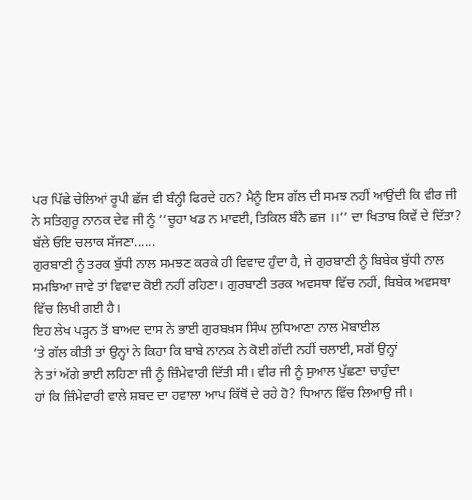ਪਰ ਪਿੱਛੇ ਚੇਲਿਆਂ ਰੂਪੀ ਛੱਜ ਵੀ ਬੰਨ੍ਹੀ ਫਿਰਦੇ ਹਨ? ਮੈਨੂੰ ਇਸ ਗੱਲ ਦੀ ਸਮਝ ਨਹੀਂ ਆਉਂਦੀ ਕਿ ਵੀਰ ਜੀ ਨੇ ਸਤਿਗੁਰੂ ਨਾਨਕ ਦੇਵ ਜੀ ਨੂੰ ‘‘ਚੂਹਾ ਖਡ ਨ ਮਾਵਈ, ਤਿਕਿਲ ਬੰਨੈ ਛਜ ।।’’ ਦਾ ਖਿਤਾਬ ਕਿਵੇਂ ਦੇ ਦਿੱਤਾ? ਬੱਲੇ ਓਇ ਚਲਾਕ ਸੱਜਣਾ......
ਗੁਰਬਾਣੀ ਨੂੰ ਤਰਕ ਬੁੱਧੀ ਨਾਲ ਸਮਝਣ ਕਰਕੇ ਹੀ ਵਿਵਾਦ ਹੁੰਦਾ ਹੈ, ਜੇ ਗੁਰਬਾਣੀ ਨੂੰ ਬਿਬੇਕ ਬੁੱਧੀ ਨਾਲ ਸਮਝਿਆ ਜਾਵੇ ਤਾਂ ਵਿਵਾਦ ਕੋਈ ਨਹੀਂ ਰਹਿਣਾ। ਗੁਰਬਾਣੀ ਤਰਕ ਅਵਸਥਾ ਵਿੱਚ ਨਹੀਂ, ਬਿਬੇਕ ਅਵਸਥਾ ਵਿੱਚ ਲਿਖੀ ਗਈ ਹੈ।
ਇਹ ਲੇਖ ਪੜ੍ਹਨ ਤੋਂ ਬਾਅਦ ਦਾਸ ਨੇ ਭਾਈ ਗੁਰਬਖ਼ਸ ਸਿੰਘ ਲੁਧਿਆਣਾ ਨਾਲ ਮੋਬਾਈਲ
’ਤੇ ਗੱਲ ਕੀਤੀ ਤਾਂ ਉਨ੍ਹਾਂ ਨੇ ਕਿਹਾ ਕਿ ਬਾਬੇ ਨਾਨਕ ਨੇ ਕੋਈ ਗੱਦੀ ਨਹੀਂ ਚਲਾਈ, ਸਗੋਂ ਉਨ੍ਹਾਂ
ਨੇ ਤਾਂ ਅੱਗੇ ਭਾਈ ਲਹਿਣਾ ਜੀ ਨੂੰ ਜ਼ਿੰਮੇਵਾਰੀ ਦਿੱਤੀ ਸੀ। ਵੀਰ ਜੀ ਨੂੰ ਸੁਆਲ ਪੁੱਛਣਾ ਚਾਹੁੰਦਾ
ਹਾਂ ਕਿ ਜ਼ਿੰਮੇਵਾਰੀ ਵਾਲੇ ਸ਼ਬਦ ਦਾ ਹਵਾਲਾ ਆਪ ਕਿੱਥੋਂ ਦੇ ਰਹੇ ਹੋ? ਧਿਆਨ ਵਿੱਚ ਲਿਆਉ ਜੀ।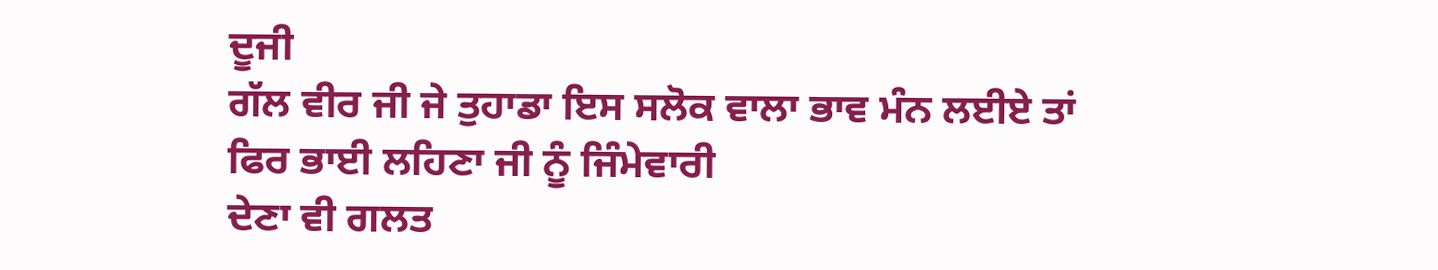ਦੂਜੀ
ਗੱਲ ਵੀਰ ਜੀ ਜੇ ਤੁਹਾਡਾ ਇਸ ਸਲੋਕ ਵਾਲਾ ਭਾਵ ਮੰਨ ਲਈਏ ਤਾਂ ਫਿਰ ਭਾਈ ਲਹਿਣਾ ਜੀ ਨੂੰ ਜਿੰਮੇਵਾਰੀ
ਦੇਣਾ ਵੀ ਗਲਤ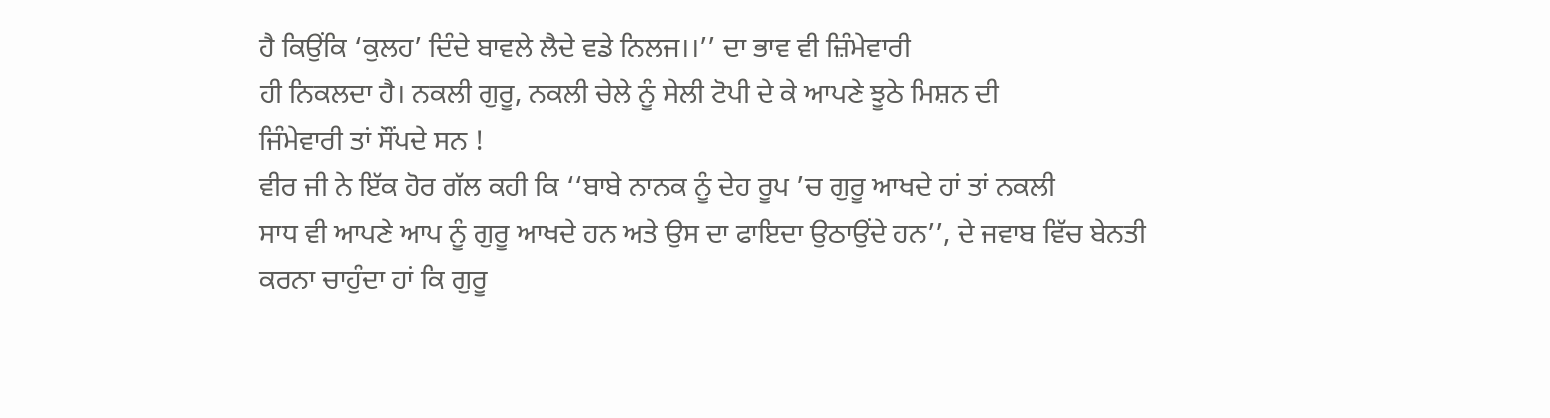ਹੈ ਕਿਉਂਕਿ ‘ਕੁਲਹ’ ਦਿੰਦੇ ਬਾਵਲੇ ਲੈਦੇ ਵਡੇ ਨਿਲਜ।।’’ ਦਾ ਭਾਵ ਵੀ ਜ਼ਿੰਮੇਵਾਰੀ
ਹੀ ਨਿਕਲਦਾ ਹੈ। ਨਕਲੀ ਗੁਰੂ, ਨਕਲੀ ਚੇਲੇ ਨੂੰ ਸੇਲੀ ਟੋਪੀ ਦੇ ਕੇ ਆਪਣੇ ਝੂਠੇ ਮਿਸ਼ਨ ਦੀ
ਜਿੰਮੇਵਾਰੀ ਤਾਂ ਸੌਂਪਦੇ ਸਨ !
ਵੀਰ ਜੀ ਨੇ ਇੱਕ ਹੋਰ ਗੱਲ ਕਹੀ ਕਿ ‘‘ਬਾਬੇ ਨਾਨਕ ਨੂੰ ਦੇਹ ਰੂਪ ’ਚ ਗੁਰੂ ਆਖਦੇ ਹਾਂ ਤਾਂ ਨਕਲੀ
ਸਾਧ ਵੀ ਆਪਣੇ ਆਪ ਨੂੰ ਗੁਰੂ ਆਖਦੇ ਹਨ ਅਤੇ ਉਸ ਦਾ ਫਾਇਦਾ ਉਠਾਉਂਦੇ ਹਨ’’, ਦੇ ਜਵਾਬ ਵਿੱਚ ਬੇਨਤੀ
ਕਰਨਾ ਚਾਹੁੰਦਾ ਹਾਂ ਕਿ ਗੁਰੂ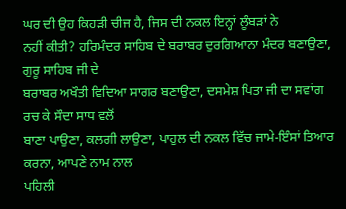ਘਰ ਦੀ ਉਹ ਕਿਹੜੀ ਚੀਜ ਹੈ, ਜਿਸ ਦੀ ਨਕਲ ਇਨ੍ਹਾਂ ਲੂੰਬੜਾਂ ਨੇ
ਨਹੀਂ ਕੀਤੀ? ਹਰਿਮੰਦਰ ਸਾਹਿਬ ਦੇ ਬਰਾਬਰ ਦੁਰਗਿਆਨਾ ਮੰਦਰ ਬਣਾਉਣਾ, ਗੁਰੂ ਸਾਹਿਬ ਜੀ ਦੇ
ਬਰਾਬਰ ਅਖੌਤੀ ਵਿਦਿਆ ਸਾਗਰ ਬਣਾਉਣਾ, ਦਸਮੇਸ਼ ਪਿਤਾ ਜੀ ਦਾ ਸਵਾਂਗ ਰਚ ਕੇ ਸੌਦਾ ਸਾਧ ਵਲੋਂ
ਬਾਣਾ ਪਾਉਣਾ, ਕਲਗੀ ਲਾਉਣਾ, ਪਾਹੁਲ ਦੀ ਨਕਲ ਵਿੱਚ ਜਾਮੇ-ਇੰਸਾਂ ਤਿਆਰ ਕਰਨਾ, ਆਪਣੇ ਨਾਮ ਨਾਲ
ਪਹਿਲੀ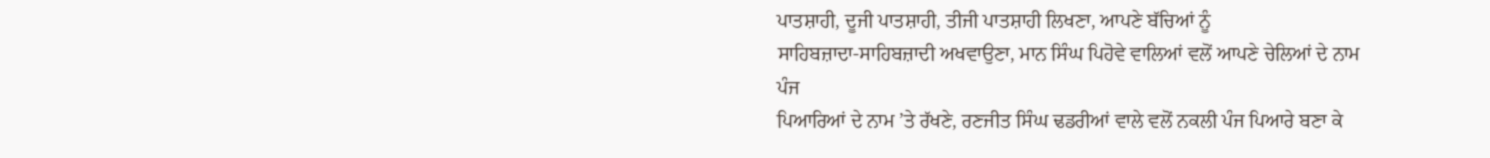ਪਾਤਸ਼ਾਹੀ, ਦੂਜੀ ਪਾਤਸ਼ਾਹੀ, ਤੀਜੀ ਪਾਤਸ਼ਾਹੀ ਲਿਖਣਾ, ਆਪਣੇ ਬੱਚਿਆਂ ਨੂੰ
ਸਾਹਿਬਜ਼ਾਦਾ-ਸਾਹਿਬਜ਼ਾਦੀ ਅਖਵਾਉਣਾ, ਮਾਨ ਸਿੰਘ ਪਿਹੋਵੇ ਵਾਲਿਆਂ ਵਲੋਂ ਆਪਣੇ ਚੇਲਿਆਂ ਦੇ ਨਾਮ ਪੰਜ
ਪਿਆਰਿਆਂ ਦੇ ਨਾਮ ’ਤੇ ਰੱਖਣੇ, ਰਣਜੀਤ ਸਿੰਘ ਢਡਰੀਆਂ ਵਾਲੇ ਵਲੋਂ ਨਕਲੀ ਪੰਜ ਪਿਆਰੇ ਬਣਾ ਕੇ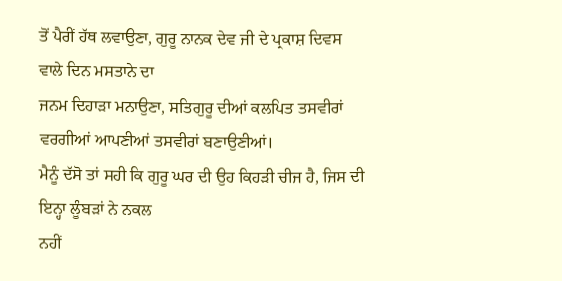ਤੋਂ ਪੈਰੀਂ ਹੱਥ ਲਵਾਉਣਾ, ਗੁਰੂ ਨਾਨਕ ਦੇਵ ਜੀ ਦੇ ਪ੍ਰਕਾਸ਼ ਦਿਵਸ ਵਾਲੇ ਦਿਨ ਮਸਤਾਨੇ ਦਾ
ਜਨਮ ਦਿਹਾੜਾ ਮਨਾਉਣਾ, ਸਤਿਗੁਰੂ ਦੀਆਂ ਕਲਪਿਤ ਤਸਵੀਰਾਂ ਵਰਗੀਆਂ ਆਪਣੀਆਂ ਤਸਵੀਰਾਂ ਬਣਾਉਣੀਆਂ।
ਮੈਨੂੰ ਦੱਸੋ ਤਾਂ ਸਹੀ ਕਿ ਗੁਰੂ ਘਰ ਦੀ ਉਹ ਕਿਹੜੀ ਚੀਜ ਹੈ, ਜਿਸ ਦੀ ਇਨ੍ਹਾ ਲੂੰਬੜਾਂ ਨੇ ਨਕਲ
ਨਹੀਂ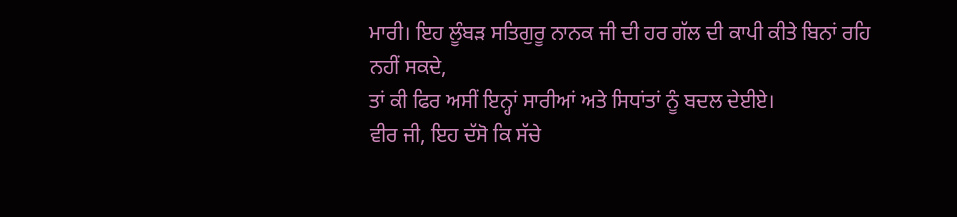ਮਾਰੀ। ਇਹ ਲੂੰਬੜ ਸਤਿਗੁਰੂ ਨਾਨਕ ਜੀ ਦੀ ਹਰ ਗੱਲ ਦੀ ਕਾਪੀ ਕੀਤੇ ਬਿਨਾਂ ਰਹਿ ਨਹੀਂ ਸਕਦੇ,
ਤਾਂ ਕੀ ਫਿਰ ਅਸੀਂ ਇਨ੍ਹਾਂ ਸਾਰੀਆਂ ਅਤੇ ਸਿਧਾਂਤਾਂ ਨੂੰ ਬਦਲ ਦੇਈਏ।
ਵੀਰ ਜੀ, ਇਹ ਦੱਸੋ ਕਿ ਸੱਚੇ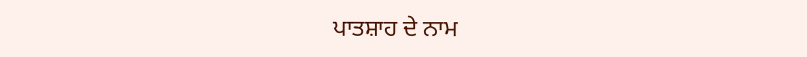ਪਾਤਸ਼ਾਹ ਦੇ ਨਾਮ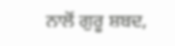ਨਾਲੋਂ ਗੁਰੂ ਸ਼ਬਦ,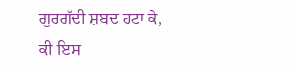ਗੁਰਗੱਦੀ ਸ਼ਬਦ ਹਟਾ ਕੇ, ਕੀ ਇਸ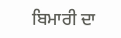ਬਿਮਾਰੀ ਦਾ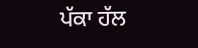ਪੱਕਾ ਹੱਲ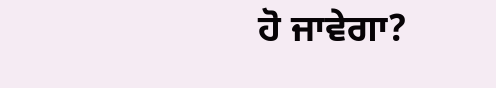ਹੋ ਜਾਵੇਗਾ?